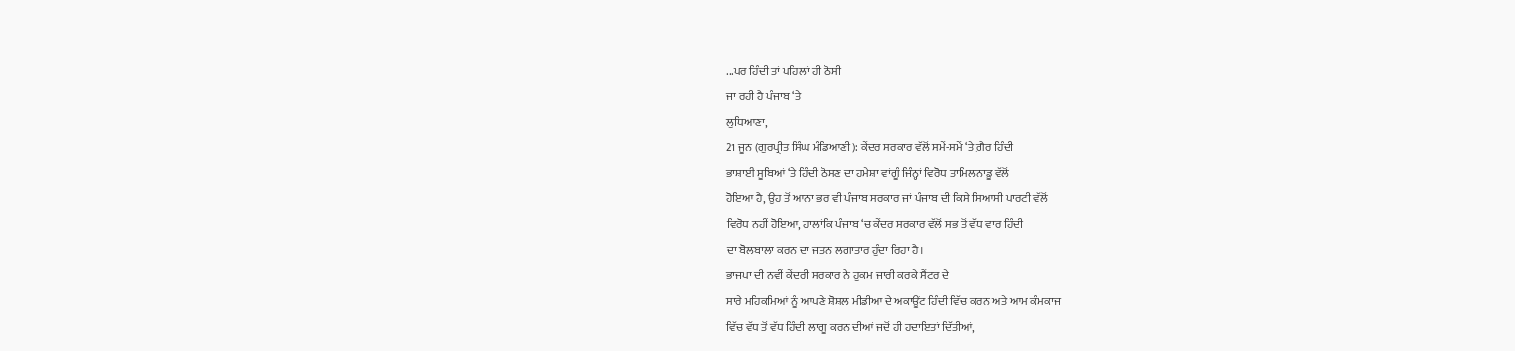...ਪਰ ਹਿੰਦੀ ਤਾਂ ਪਹਿਲਾਂ ਹੀ ਠੋਸੀ
ਜਾ ਰਹੀ ਹੈ ਪੰਜਾਬ ‘ਤੇ
ਲੁਧਿਆਣਾ,
21 ਜੂਨ (ਗੁਰਪ੍ਰੀਤ ਸਿੰਘ ਮੰਡਿਆਣੀ): ਕੇਂਦਰ ਸਰਕਾਰ ਵੱਲੋਂ ਸਮੇਂ-ਸਮੇਂ ‘ਤੇ ਗ਼ੈਰ ਹਿੰਦੀ
ਭਾਸ਼ਾਈ ਸੂਬਿਆਂ ‘ਤੇ ਹਿੰਦੀ ਠੋਸਣ ਦਾ ਹਮੇਸ਼ਾ ਵਾਂਗੂੰ ਜਿੰਨ੍ਹਾਂ ਵਿਰੋਧ ਤਾਮਿਲਨਾਡੂ ਵੱਲੋਂ
ਹੋਇਆ ਹੈ, ਉਹ ਤੋਂ ਆਨਾ ਭਰ ਵੀ ਪੰਜਾਬ ਸਰਕਾਰ ਜਾਂ ਪੰਜਾਬ ਦੀ ਕਿਸੇ ਸਿਆਸੀ ਪਾਰਟੀ ਵੱਲੋਂ
ਵਿਰੋਧ ਨਹੀਂ ਹੋਇਆ, ਹਾਲਾਂਕਿ ਪੰਜਾਬ ‘ਚ ਕੇਂਦਰ ਸਰਕਾਰ ਵੱਲੋਂ ਸਭ ਤੋਂ ਵੱਧ ਵਾਰ ਹਿੰਦੀ
ਦਾ ਬੋਲਬਾਲਾ ਕਰਨ ਦਾ ਜਤਨ ਲਗਾਤਾਰ ਹੁੰਦਾ ਰਿਹਾ ਹੈ।
ਭਾਜਪਾ ਦੀ ਨਵੀਂ ਕੇਂਦਰੀ ਸਰਕਾਰ ਨੇ ਹੁਕਮ ਜਾਰੀ ਕਰਕੇ ਸੈਂਟਰ ਦੇ
ਸਾਰੇ ਮਹਿਕਮਿਆਂ ਨੂੰ ਆਪਣੇ ਸ਼ੋਸ਼ਲ ਮੀਡੀਆ ਦੇ ਅਕਾਊਂਟ ਹਿੰਦੀ ਵਿੱਚ ਕਰਨ ਅਤੇ ਆਮ ਕੰਮਕਾਜ
ਵਿੱਚ ਵੱਧ ਤੋਂ ਵੱਧ ਹਿੰਦੀ ਲਾਗੂ ਕਰਨ ਦੀਆਂ ਜਦੋਂ ਹੀ ਹਦਾਇਤਾਂ ਦਿੱਤੀਆਂ,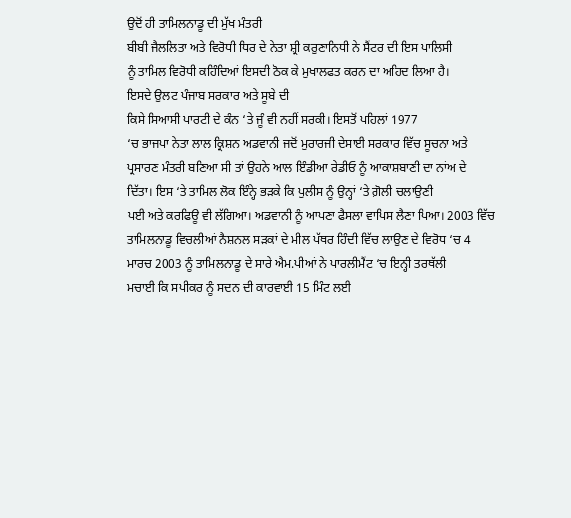ਉਦੋਂ ਹੀ ਤਾਮਿਲਨਾਡੂ ਦੀ ਮੁੱਖ ਮੰਤਰੀ
ਬੀਬੀ ਜੈਲਲਿਤਾ ਅਤੇ ਵਿਰੋਧੀ ਧਿਰ ਦੇ ਨੇਤਾ ਸ਼੍ਰੀ ਕਰੁਣਾਨਿਧੀ ਨੇ ਸੈਂਟਰ ਦੀ ਇਸ ਪਾਲਿਸੀ
ਨੂੰ ਤਾਮਿਲ ਵਿਰੋਧੀ ਕਹਿੰਦਿਆਂ ਇਸਦੀ ਠੋਕ ਕੇ ਮੁਖਾਲਫਤ ਕਰਨ ਦਾ ਅਹਿਦ ਲਿਆ ਹੈ।
ਇਸਦੇ ਉਲਟ ਪੰਜਾਬ ਸਰਕਾਰ ਅਤੇ ਸੂਬੇ ਦੀ
ਕਿਸੇ ਸਿਆਸੀ ਪਾਰਟੀ ਦੇ ਕੰਨ ‘ਤੇ ਜੂੰ ਵੀ ਨਹੀਂ ਸਰਕੀ। ਇਸਤੋਂ ਪਹਿਲਾਂ 1977
‘ਚ ਭਾਜਪਾ ਨੇਤਾ ਲਾਲ ਕ੍ਰਿਸ਼ਨ ਅਡਵਾਨੀ ਜਦੋਂ ਮੁਰਾਰਜੀ ਦੇਸਾਈ ਸਰਕਾਰ ਵਿੱਚ ਸੂਚਨਾ ਅਤੇ
ਪ੍ਰਸਾਰਣ ਮੰਤਰੀ ਬਣਿਆ ਸੀ ਤਾਂ ਉਹਨੇ ਆਲ ਇੰਡੀਆ ਰੇਡੀਓ ਨੂੰ ਆਕਾਸ਼ਬਾਣੀ ਦਾ ਨਾਂਅ ਦੇ
ਦਿੱਤਾ। ਇਸ ‘ਤੇ ਤਾਮਿਲ ਲੋਕ ਇੰਨ੍ਹੇ ਭੜਕੇ ਕਿ ਪੁਲੀਸ ਨੂੰ ਉਨ੍ਹਾਂ ‘ਤੇ ਗ਼ੋਲੀ ਚਲਾਉਣੀ
ਪਈ ਅਤੇ ਕਰਫਿਊ ਵੀ ਲੱਗਿਆ। ਅਡਵਾਨੀ ਨੂੰ ਆਪਣਾ ਫੈਸਲਾ ਵਾਪਿਸ ਲੈਣਾ ਪਿਆ। 2003 ਵਿੱਚ
ਤਾਮਿਲਨਾਡੂ ਵਿਚਲੀਆਂ ਨੈਸ਼ਨਲ ਸੜਕਾਂ ਦੇ ਮੀਲ ਪੱਥਰ ਹਿੰਦੀ ਵਿੱਚ ਲਾਉਣ ਦੇ ਵਿਰੋਧ ‘ਚ 4
ਮਾਰਚ 2003 ਨੂੰ ਤਾਮਿਲਨਾਡੂ ਦੇ ਸਾਰੇ ਐਮ.ਪੀਆਂ ਨੇ ਪਾਰਲੀਮੈਂਟ ‘ਚ ਇਨ੍ਹੀ ਤਰਥੱਲੀ
ਮਚਾਈ ਕਿ ਸਪੀਕਰ ਨੂੰ ਸਦਨ ਦੀ ਕਾਰਵਾਈ 15 ਮਿੰਟ ਲਈ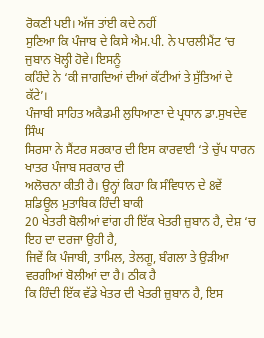ਰੋਕਣੀ ਪਈ। ਅੱਜ ਤਾਂਈ ਕਦੇ ਨਹੀਂ
ਸੁਣਿਆ ਕਿ ਪੰਜਾਬ ਦੇ ਕਿਸੇ ਐਮ.ਪੀ. ਨੇ ਪਾਰਲੀਮੈਂਟ ‘ਚ ਜੁਬਾਨ ਖੋਲ੍ਹੀ ਹੋਵੇ। ਇਸਨੂੰ
ਕਹਿੰਦੇ ਨੇ ‘ਕੀ ਜਾਗਦਿਆਂ ਦੀਆਂ ਕੱਟੀਆਂ ਤੇ ਸੁੱਤਿਆਂ ਦੇ ਕੱਟੇ’।
ਪੰਜਾਬੀ ਸਾਹਿਤ ਅਕੈਡਮੀ ਲੁਧਿਆਣਾ ਦੇ ਪ੍ਰਧਾਨ ਡਾ.ਸੁਖਦੇਵ ਸਿੰਘ
ਸਿਰਸਾ ਨੇ ਸੈਂਟਰ ਸਰਕਾਰ ਦੀ ਇਸ ਕਾਰਵਾਈ ‘ਤੇ ਚੁੱਪ ਧਾਰਨ ਖਾਤਰ ਪੰਜਾਬ ਸਰਕਾਰ ਦੀ
ਅਲੋਚਨਾ ਕੀਤੀ ਹੈ। ਉਨ੍ਹਾਂ ਕਿਹਾ ਕਿ ਸੰਵਿਧਾਨ ਦੇ 8ਵੇਂ ਸ਼ਡਿਊਲ ਮੁਤਾਬਿਕ ਹਿੰਦੀ ਬਾਕੀ
20 ਖੇਤਰੀ ਬੋਲੀਆਂ ਵਾਂਗ ਹੀ ਇੱਕ ਖੇਤਰੀ ਜ਼ੁਬਾਨ ਹੈ, ਦੇਸ਼ ‘ਚ ਇਹ ਦਾ ਦਰਜਾ ਉਹੀ ਹੈ,
ਜਿਵੇਂ ਕਿ ਪੰਜਾਬੀ, ਤਾਮਿਲ, ਤੇਲਗੂ, ਬੰਗਲਾ ਤੇ ਉੜੀਆ ਵਰਗੀਆਂ ਬੋਲੀਆਂ ਦਾ ਹੈ। ਠੀਕ ਹੈ
ਕਿ ਹਿੰਦੀ ਇੱਕ ਵੱਡੇ ਖੇਤਰ ਦੀ ਖੇਤਰੀ ਜ਼ੁਬਾਨ ਹੈ, ਇਸ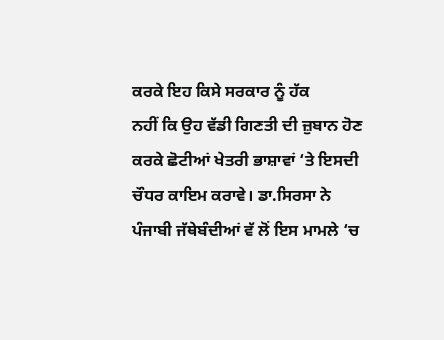ਕਰਕੇ ਇਹ ਕਿਸੇ ਸਰਕਾਰ ਨੂੰ ਹੱਕ
ਨਹੀਂ ਕਿ ਉਹ ਵੱਡੀ ਗਿਣਤੀ ਦੀ ਜ਼ੁਬਾਨ ਹੋਣ ਕਰਕੇ ਛੋਟੀਆਂ ਖੇਤਰੀ ਭਾਸ਼ਾਵਾਂ ‘ਤੇ ਇਸਦੀ
ਚੌਧਰ ਕਾਇਮ ਕਰਾਵੇ। ਡਾ.ਸਿਰਸਾ ਨੇ ਪੰਜਾਬੀ ਜੱਥੇਬੰਦੀਆਂ ਵੱ ਲੋਂ ਇਸ ਮਾਮਲੇ ‘ਚ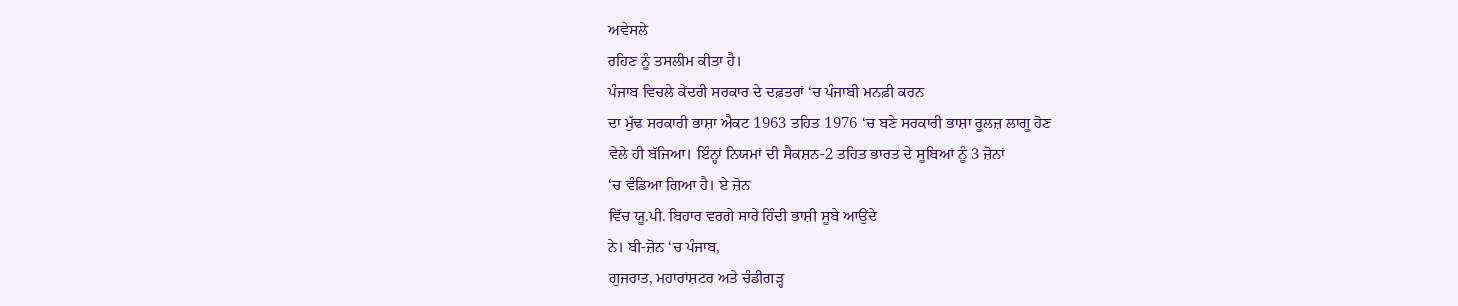ਅਵੇਸਲੇ
ਰਹਿਣ ਨੂੰ ਤਸਲੀਮ ਕੀਤਾ ਹੈ।
ਪੰਜਾਬ ਵਿਚਲੇ ਕੇਂਦਰੀ ਸਰਕਾਰ ਦੇ ਦਫ਼ਤਰਾਂ ‘ਚ ਪੰਜਾਬੀ ਮਨਫ਼ੀ ਕਰਨ
ਦਾ ਮੁੱਢ ਸਰਕਾਰੀ ਭਾਸ਼ਾ ਐਕਟ 1963 ਤਹਿਤ 1976 ‘ਚ ਬਣੇ ਸਰਕਾਰੀ ਭਾਸ਼ਾ ਰੂਲਜ਼ ਲਾਗੂ ਹੋਣ
ਵੇਲੇ ਹੀ ਬੱਜਿਆ। ਇੰਨ੍ਹਾਂ ਨਿਯਮਾਂ ਦੀ ਸੈਕਸ਼ਨ-2 ਤਹਿਤ ਭਾਰਤ ਦੇ ਸੂਬਿਆਂ ਨੂੰ 3 ਜ਼ੋਨਾਂ
‘ਚ ਵੰਡਿਆ ਗਿਆ ਹੈ। ਏ ਜ਼ੋਨ
ਵਿੱਚ ਯੂ.ਪੀ. ਬਿਹਾਰ ਵਰਗੇ ਸਾਰੇ ਹਿੰਦੀ ਭਾਸ਼ੀ ਸੂਬੇ ਆਉਂਦੇ
ਨੇ। ਬੀ-ਜ਼ੋਨ ‘ਚ ਪੰਜਾਬ,
ਗੁਜਰਾਤ, ਮਹਾਰਾਂਸ਼ਟਰ ਅਤੇ ਚੰਡੀਗੜ੍ਹ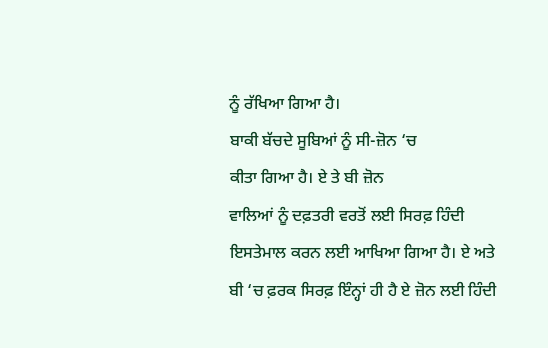ਨੂੰ ਰੱਖਿਆ ਗਿਆ ਹੈ।
ਬਾਕੀ ਬੱਚਦੇ ਸੂਬਿਆਂ ਨੂੰ ਸੀ-ਜ਼ੋਨ ‘ਚ
ਕੀਤਾ ਗਿਆ ਹੈ। ਏ ਤੇ ਬੀ ਜ਼ੋਨ
ਵਾਲਿਆਂ ਨੂੰ ਦਫ਼ਤਰੀ ਵਰਤੋਂ ਲਈ ਸਿਰਫ਼ ਹਿੰਦੀ ਇਸਤੇਮਾਲ ਕਰਨ ਲਈ ਆਖਿਆ ਗਿਆ ਹੈ। ਏ ਅਤੇ
ਬੀ ‘ਚ ਫ਼ਰਕ ਸਿਰਫ਼ ਇੰਨ੍ਹਾਂ ਹੀ ਹੈ ਏ ਜ਼ੋਨ ਲਈ ਹਿੰਦੀ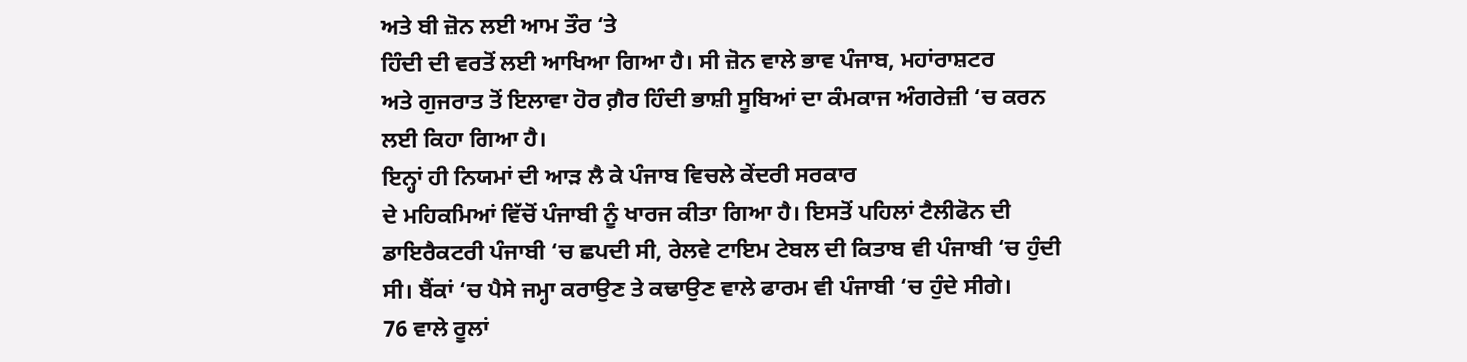ਅਤੇ ਬੀ ਜ਼ੋਨ ਲਈ ਆਮ ਤੌਰ ‘ਤੇ
ਹਿੰਦੀ ਦੀ ਵਰਤੋਂ ਲਈ ਆਖਿਆ ਗਿਆ ਹੈ। ਸੀ ਜ਼ੋਨ ਵਾਲੇ ਭਾਵ ਪੰਜਾਬ, ਮਹਾਂਰਾਸ਼ਟਰ
ਅਤੇ ਗੁਜਰਾਤ ਤੋਂ ਇਲਾਵਾ ਹੋਰ ਗ਼ੈਰ ਹਿੰਦੀ ਭਾਸ਼ੀ ਸੂਬਿਆਂ ਦਾ ਕੰਮਕਾਜ ਅੰਗਰੇਜ਼ੀ ‘ਚ ਕਰਨ
ਲਈ ਕਿਹਾ ਗਿਆ ਹੈ।
ਇਨ੍ਹਾਂ ਹੀ ਨਿਯਮਾਂ ਦੀ ਆੜ ਲੈ ਕੇ ਪੰਜਾਬ ਵਿਚਲੇ ਕੇਂਦਰੀ ਸਰਕਾਰ
ਦੇ ਮਹਿਕਮਿਆਂ ਵਿੱਚੋਂ ਪੰਜਾਬੀ ਨੂੰ ਖਾਰਜ ਕੀਤਾ ਗਿਆ ਹੈ। ਇਸਤੋਂ ਪਹਿਲਾਂ ਟੈਲੀਫੋਨ ਦੀ
ਡਾਇਰੈਕਟਰੀ ਪੰਜਾਬੀ ‘ਚ ਛਪਦੀ ਸੀ, ਰੇਲਵੇ ਟਾਇਮ ਟੇਬਲ ਦੀ ਕਿਤਾਬ ਵੀ ਪੰਜਾਬੀ ‘ਚ ਹੁੰਦੀ
ਸੀ। ਬੈਂਕਾਂ ‘ਚ ਪੈਸੇ ਜਮ੍ਹਾ ਕਰਾਉਣ ਤੇ ਕਢਾਉਣ ਵਾਲੇ ਫਾਰਮ ਵੀ ਪੰਜਾਬੀ ‘ਚ ਹੁੰਦੇ ਸੀਗੇ।
76 ਵਾਲੇ ਰੂਲਾਂ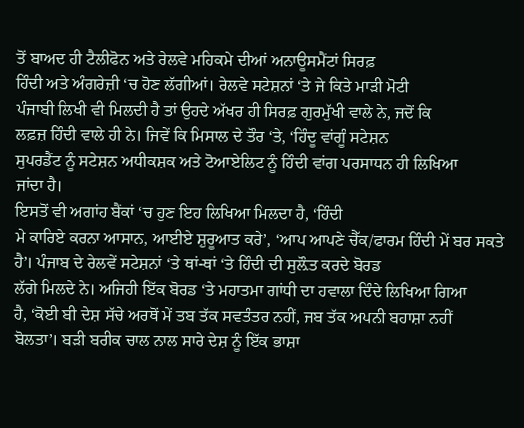ਤੋਂ ਬਾਅਦ ਹੀ ਟੈਲੀਫੋਨ ਅਤੇ ਰੇਲਵੇ ਮਹਿਕਮੇ ਦੀਆਂ ਅਨਾਊਸਮੈਂਟਾਂ ਸਿਰਫ਼
ਹਿੰਦੀ ਅਤੇ ਅੰਗਰੇਜ਼ੀ ‘ਚ ਹੋਣ ਲੱਗੀਆਂ। ਰੇਲਵੇ ਸਟੇਸ਼ਨਾਂ ‘ਤੇ ਜੇ ਕਿਤੇ ਮਾੜੀ ਮੋਟੀ
ਪੰਜਾਬੀ ਲਿਖੀ ਵੀ ਮਿਲਦੀ ਹੈ ਤਾਂ ਉਹਦੇ ਅੱਖਰ ਹੀ ਸਿਰਫ਼ ਗੁਰਮੁੱਖੀ ਵਾਲੇ ਨੇ, ਜਦੋਂ ਕਿ
ਲਫ਼ਜ਼ ਹਿੰਦੀ ਵਾਲੇ ਹੀ ਨੇ। ਜਿਵੇਂ ਕਿ ਮਿਸਾਲ ਦੇ ਤੌਰ ‘ਤੇ, ‘ਹਿੰਦੂ ਵਾਂਗੂੰ ਸਟੇਸ਼ਨ
ਸੁਪਰਡੈਂਟ ਨੂੰ ਸਟੇਸ਼ਨ ਅਧੀਕਸ਼ਕ ਅਤੇ ਟੋਆਏਲਿਟ ਨੂੰ ਹਿੰਦੀ ਵਾਂਗ ਪਰਸਾਧਨ ਹੀ ਲਿਖਿਆ
ਜਾਂਦਾ ਹੈ।
ਇਸਤੋਂ ਵੀ ਅਗਾਂਹ ਬੈਂਕਾਂ ‘ਚ ਹੁਣ ਇਹ ਲਿਖਿਆ ਮਿਲਦਾ ਹੈ, ‘ਹਿੰਦੀ
ਮੇ ਕਾਰਿਏ ਕਰਨਾ ਆਸਾਨ, ਆਈਏ ਸ਼ੁਰੂਆਤ ਕਰੇ’, ‘ਆਪ ਆਪਣੇ ਚੈੱਕ/ਫਾਰਮ ਹਿੰਦੀ ਮੇਂ ਬਰ ਸਕਤੇ
ਹੈ’। ਪੰਜਾਬ ਦੇ ਰੇਲਵੇਂ ਸਟੇਸ਼ਨਾਂ ‘ਤੇ ਥਾਂ-ਥਾਂ ‘ਤੇ ਹਿੰਦੀ ਦੀ ਸੁਲ਼ੌਤ ਕਰਦੇ ਬੋਰਡ
ਲੱਗੇ ਮਿਲਦੇ ਨੇ। ਅਜਿਹੀ ਇੱਕ ਬੋਰਡ ‘ਤੇ ਮਹਾਤਮਾ ਗਾਂਧੀ ਦਾ ਹਵਾਲਾ ਦਿੰਦੇ ਲਿਖਿਆ ਗਿਆ
ਹੈ, ‘ਕੋਈ ਬੀ ਦੇਸ਼ ਸੱਚੇ ਅਰਥੋਂ ਮੇਂ ਤਬ ਤੱਕ ਸਵਤੰਤਰ ਨਹੀਂ, ਜਬ ਤੱਕ ਅਪਨੀ ਬਹਾਸ਼ਾ ਨਹੀਂ
ਬੋਲਤਾ’। ਬੜੀ ਬਰੀਕ ਚਾਲ ਨਾਲ ਸਾਰੇ ਦੇਸ਼ ਨੂੰ ਇੱਕ ਭਾਸ਼ਾ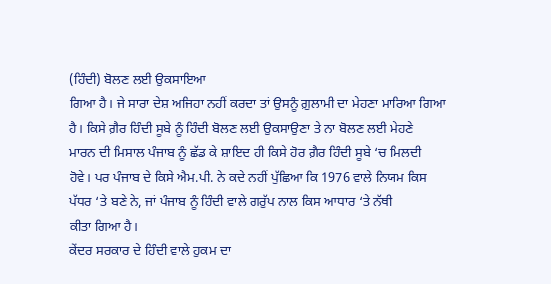(ਹਿੰਦੀ) ਬੋਲਣ ਲਈ ਉਕਸਾਇਆ
ਗਿਆ ਹੈ। ਜੇ ਸਾਰਾ ਦੇਸ਼ ਅਜਿਹਾ ਨਹੀਂ ਕਰਦਾ ਤਾਂ ਉਸਨੂੰ ਗ਼ੁਲਾਮੀ ਦਾ ਮੇਹਣਾ ਮਾਰਿਆ ਗਿਆ
ਹੈ। ਕਿਸੇ ਗ਼ੈਰ ਹਿੰਦੀ ਸੂਬੇ ਨੂੰ ਹਿੰਦੀ ਬੋਲਣ ਲਈ ਉਕਸਾਉਣਾ ਤੇ ਨਾ ਬੋਲਣ ਲਈ ਮੇਹਣੇ
ਮਾਰਨ ਦੀ ਮਿਸਾਲ ਪੰਜਾਬ ਨੂੰ ਛੱਡ ਕੇ ਸ਼ਾਇਦ ਹੀ ਕਿਸੇ ਹੋਰ ਗ਼ੈਰ ਹਿੰਦੀ ਸੂਬੇ ‘ਚ ਮਿਲਦੀ
ਹੋਵੇ। ਪਰ ਪੰਜਾਬ ਦੇ ਕਿਸੇ ਐਮ.ਪੀ. ਨੇ ਕਦੇ ਨਹੀਂ ਪੁੱਛਿਆ ਕਿ 1976 ਵਾਲੇ ਨਿਯਮ ਕਿਸ
ਪੱਧਰ ‘ਤੇ ਬਣੇ ਨੇ, ਜਾਂ ਪੰਜਾਬ ਨੂੰ ਹਿੰਦੀ ਵਾਲੇ ਗਰੁੱਪ ਨਾਲ ਕਿਸ ਆਧਾਰ ‘ਤੇ ਨੱਥੀ
ਕੀਤਾ ਗਿਆ ਹੈ।
ਕੇਂਦਰ ਸਰਕਾਰ ਦੇ ਹਿੰਦੀ ਵਾਲੇ ਹੁਕਮ ਦਾ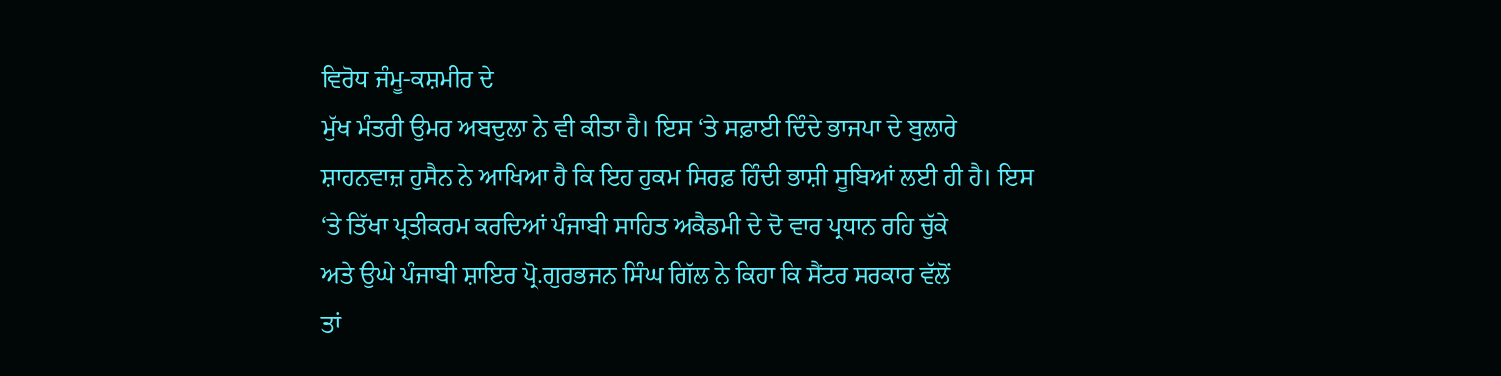ਵਿਰੋਧ ਜੰਮੂ-ਕਸ਼ਮੀਰ ਦੇ
ਮੁੱਖ ਮੰਤਰੀ ਉਮਰ ਅਬਦੁਲਾ ਨੇ ਵੀ ਕੀਤਾ ਹੈ। ਇਸ ‘ਤੇ ਸਫ਼ਾਈ ਦਿੰਦੇ ਭਾਜਪਾ ਦੇ ਬੁਲਾਰੇ
ਸ਼ਾਹਨਵਾਜ਼ ਹੁਸੈਨ ਨੇ ਆਖਿਆ ਹੈ ਕਿ ਇਹ ਹੁਕਮ ਸਿਰਫ਼ ਹਿੰਦੀ ਭਾਸ਼ੀ ਸੂਬਿਆਂ ਲਈ ਹੀ ਹੈ। ਇਸ
‘ਤੇ ਤਿੱਖਾ ਪ੍ਰਤੀਕਰਮ ਕਰਦਿਆਂ ਪੰਜਾਬੀ ਸਾਹਿਤ ਅਕੈਡਮੀ ਦੇ ਦੋ ਵਾਰ ਪ੍ਰਧਾਨ ਰਹਿ ਚੁੱਕੇ
ਅਤੇ ਉਘੇ ਪੰਜਾਬੀ ਸ਼ਾਇਰ ਪ੍ਰੋ.ਗੁਰਭਜਨ ਸਿੰਘ ਗਿੱਲ ਨੇ ਕਿਹਾ ਕਿ ਸੈਂਟਰ ਸਰਕਾਰ ਵੱਲੋਂ
ਤਾਂ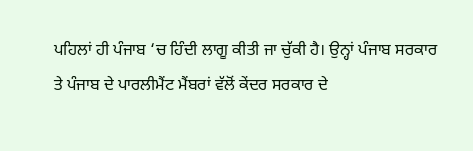ਪਹਿਲਾਂ ਹੀ ਪੰਜਾਬ ‘ਚ ਹਿੰਦੀ ਲਾਗੂ ਕੀਤੀ ਜਾ ਚੁੱਕੀ ਹੈ। ਉਨ੍ਹਾਂ ਪੰਜਾਬ ਸਰਕਾਰ
ਤੇ ਪੰਜਾਬ ਦੇ ਪਾਰਲੀਮੈਂਟ ਮੈਂਬਰਾਂ ਵੱਲੋਂ ਕੇਂਦਰ ਸਰਕਾਰ ਦੇ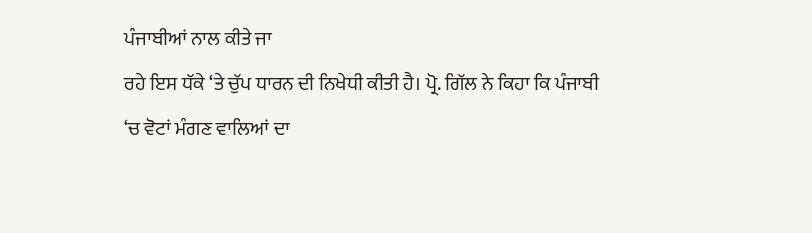ਪੰਜਾਬੀਆਂ ਨਾਲ ਕੀਤੇ ਜਾ
ਰਹੇ ਇਸ ਧੱਕੇ ‘ਤੇ ਚੁੱਪ ਧਾਰਨ ਦੀ ਨਿਖੇਧੀ ਕੀਤੀ ਹੈ। ਪ੍ਰੋ. ਗਿੱਲ ਨੇ ਕਿਹਾ ਕਿ ਪੰਜਾਬੀ
‘ਚ ਵੋਟਾਂ ਮੰਗਣ ਵਾਲਿਆਂ ਦਾ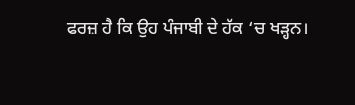ਫਰਜ਼ ਹੈ ਕਿ ਉਹ ਪੰਜਾਬੀ ਦੇ ਹੱਕ ‘ਚ ਖੜ੍ਹਨ।